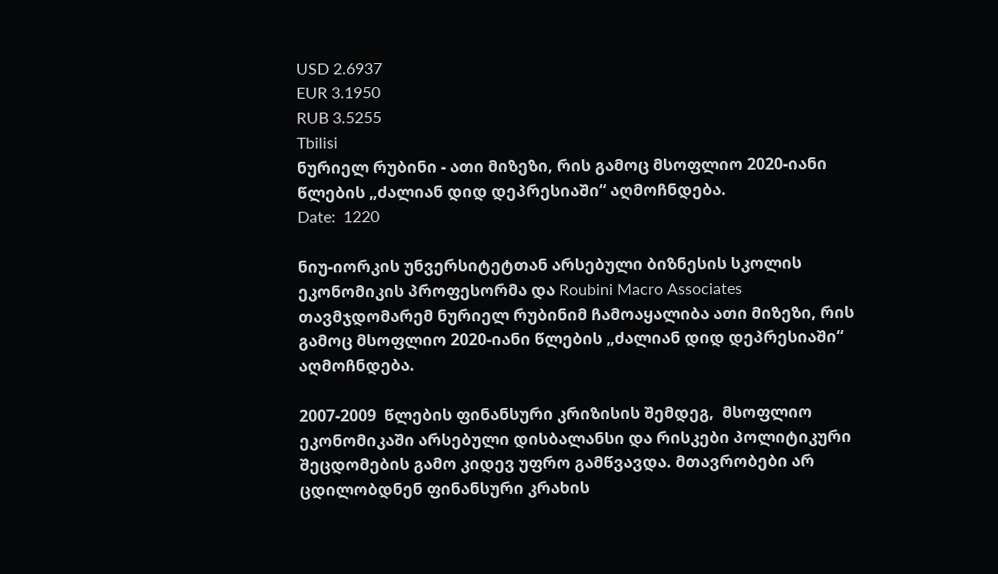USD 2.6937
EUR 3.1950
RUB 3.5255
Tbilisi
ნურიელ რუბინი - ათი მიზეზი, რის გამოც მსოფლიო 2020-იანი წლების „ძალიან დიდ დეპრესიაში“ აღმოჩნდება.
Date:  1220

ნიუ-იორკის უნვერსიტეტთან არსებული ბიზნესის სკოლის ეკონომიკის პროფესორმა და Roubini Macro Associates  თავმჯდომარემ ნურიელ რუბინიმ ჩამოაყალიბა ათი მიზეზი, რის გამოც მსოფლიო 2020-იანი წლების „ძალიან დიდ დეპრესიაში“  აღმოჩნდება.

2007-2009  წლების ფინანსური კრიზისის შემდეგ,  მსოფლიო ეკონომიკაში არსებული დისბალანსი და რისკები პოლიტიკური შეცდომების გამო კიდევ უფრო გამწვავდა. მთავრობები არ ცდილობდნენ ფინანსური კრახის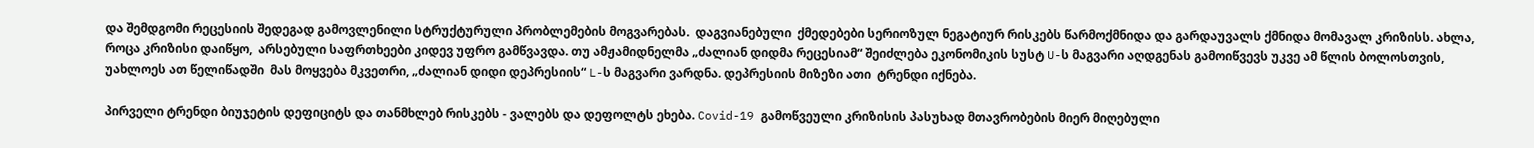და შემდგომი რეცესიის შედეგად გამოვლენილი სტრუქტურული პრობლემების მოგვარებას.  დაგვიანებული  ქმედებები სერიოზულ ნეგატიურ რისკებს წარმოქმნიდა და გარდაუვალს ქმნიდა მომავალ კრიზისს. ახლა, როცა კრიზისი დაიწყო,  არსებული საფრთხეები კიდევ უფრო გამწვავდა. თუ ამჟამიდნელმა „ძალიან დიდმა რეცესიამ“ შეიძლება ეკონომიკის სუსტ U-ს მაგვარი აღდგენას გამოიწვევს უკვე ამ წლის ბოლოსთვის, უახლოეს ათ წელიწადში  მას მოყვება მკვეთრი, „ძალიან დიდი დეპრესიის“ L-ს მაგვარი ვარდნა. დეპრესიის მიზეზი ათი  ტრენდი იქნება.

პირველი ტრენდი ბიუჯეტის დეფიციტს და თანმხლებ რისკებს - ვალებს და დეფოლტს ეხება. Covid-19 გამოწვეული კრიზისის პასუხად მთავრობების მიერ მიღებული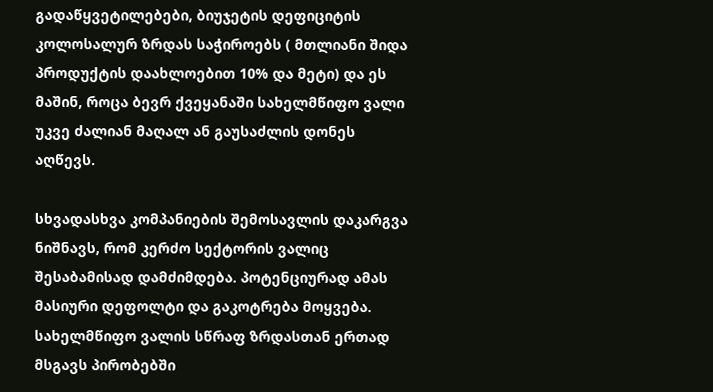გადაწყვეტილებები, ბიუჯეტის დეფიციტის კოლოსალურ ზრდას საჭიროებს ( მთლიანი შიდა პროდუქტის დაახლოებით 10% და მეტი) და ეს მაშინ, როცა ბევრ ქვეყანაში სახელმწიფო ვალი უკვე ძალიან მაღალ ან გაუსაძლის დონეს აღწევს.

სხვადასხვა კომპანიების შემოსავლის დაკარგვა  ნიშნავს, რომ კერძო სექტორის ვალიც  შესაბამისად დამძიმდება. პოტენციურად ამას  მასიური დეფოლტი და გაკოტრება მოყვება. სახელმწიფო ვალის სწრაფ ზრდასთან ერთად მსგავს პირობებში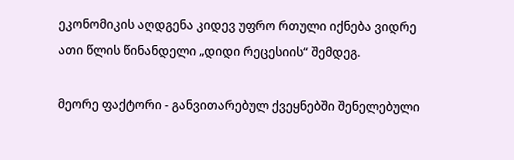ეკონომიკის აღდგენა კიდევ უფრო რთული იქნება ვიდრე ათი წლის წინანდელი „დიდი რეცესიის“ შემდეგ.

მეორე ფაქტორი - განვითარებულ ქვეყნებში შენელებული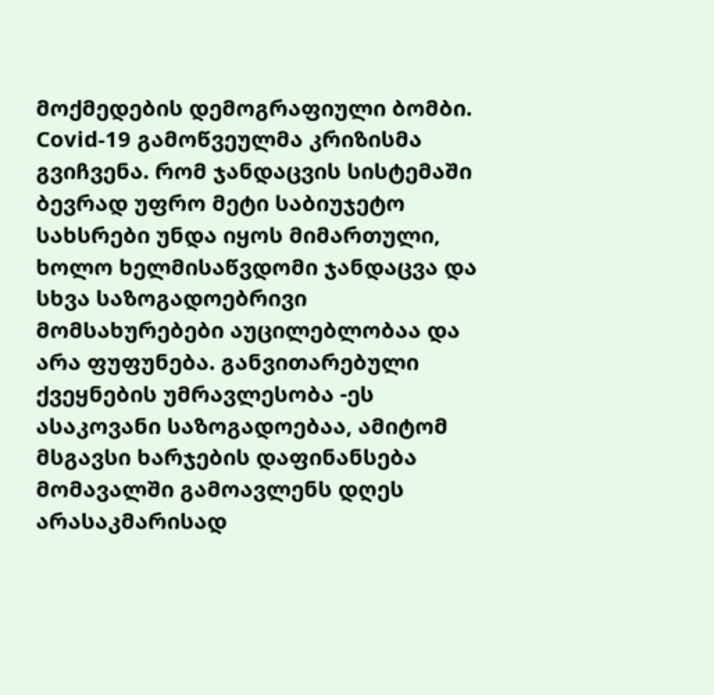მოქმედების დემოგრაფიული ბომბი. Covid-19 გამოწვეულმა კრიზისმა გვიჩვენა. რომ ჯანდაცვის სისტემაში  ბევრად უფრო მეტი საბიუჯეტო სახსრები უნდა იყოს მიმართული, ხოლო ხელმისაწვდომი ჯანდაცვა და სხვა საზოგადოებრივი მომსახურებები აუცილებლობაა და არა ფუფუნება. განვითარებული ქვეყნების უმრავლესობა -ეს ასაკოვანი საზოგადოებაა, ამიტომ მსგავსი ხარჯების დაფინანსება მომავალში გამოავლენს დღეს არასაკმარისად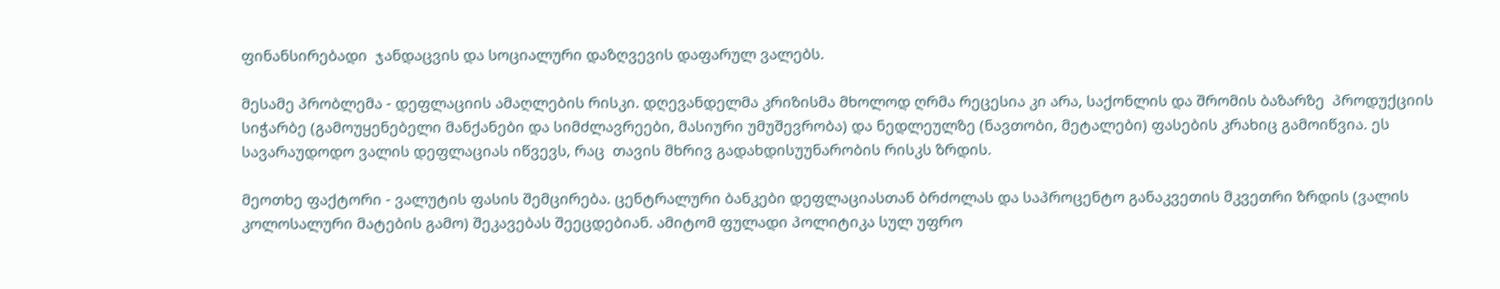ფინანსირებადი  ჯანდაცვის და სოციალური დაზღვევის დაფარულ ვალებს.

მესამე პრობლემა - დეფლაციის ამაღლების რისკი. დღევანდელმა კრიზისმა მხოლოდ ღრმა რეცესია კი არა, საქონლის და შრომის ბაზარზე  პროდუქციის სიჭარბე (გამოუყენებელი მანქანები და სიმძლავრეები, მასიური უმუშევრობა) და ნედლეულზე (ნავთობი, მეტალები) ფასების კრახიც გამოიწვია. ეს სავარაუდოდო ვალის დეფლაციას იწვევს, რაც  თავის მხრივ გადახდისუუნარობის რისკს ზრდის.

მეოთხე ფაქტორი - ვალუტის ფასის შემცირება. ცენტრალური ბანკები დეფლაციასთან ბრძოლას და საპროცენტო განაკვეთის მკვეთრი ზრდის (ვალის კოლოსალური მატების გამო) შეკავებას შეეცდებიან. ამიტომ ფულადი პოლიტიკა სულ უფრო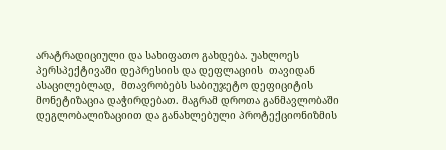არატრადიციული და სახიფათო გახდება. უახლოეს პერსპექტივაში დეპრესიის და დეფლაციის  თავიდან ასაცილებლად,  მთავრობებს საბიუჯეტო დეფიციტის მონეტიზაცია დაჭირდებათ. მაგრამ დროთა განმავლობაში დეგლობალიზაციით და განახლებული პროტექციონიზმის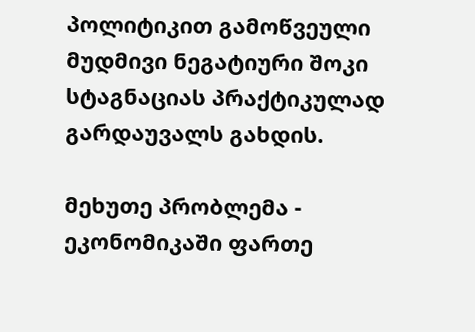პოლიტიკით გამოწვეული  მუდმივი ნეგატიური შოკი  სტაგნაციას პრაქტიკულად გარდაუვალს გახდის.

მეხუთე პრობლემა - ეკონომიკაში ფართე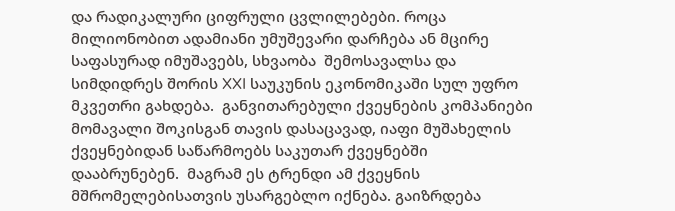და რადიკალური ციფრული ცვლილებები. როცა მილიონობით ადამიანი უმუშევარი დარჩება ან მცირე საფასურად იმუშავებს, სხვაობა  შემოსავალსა და სიმდიდრეს შორის XXI საუკუნის ეკონომიკაში სულ უფრო მკვეთრი გახდება.  განვითარებული ქვეყნების კომპანიები მომავალი შოკისგან თავის დასაცავად, იაფი მუშახელის ქვეყნებიდან საწარმოებს საკუთარ ქვეყნებში დააბრუნებენ.  მაგრამ ეს ტრენდი ამ ქვეყნის მშრომელებისათვის უსარგებლო იქნება. გაიზრდება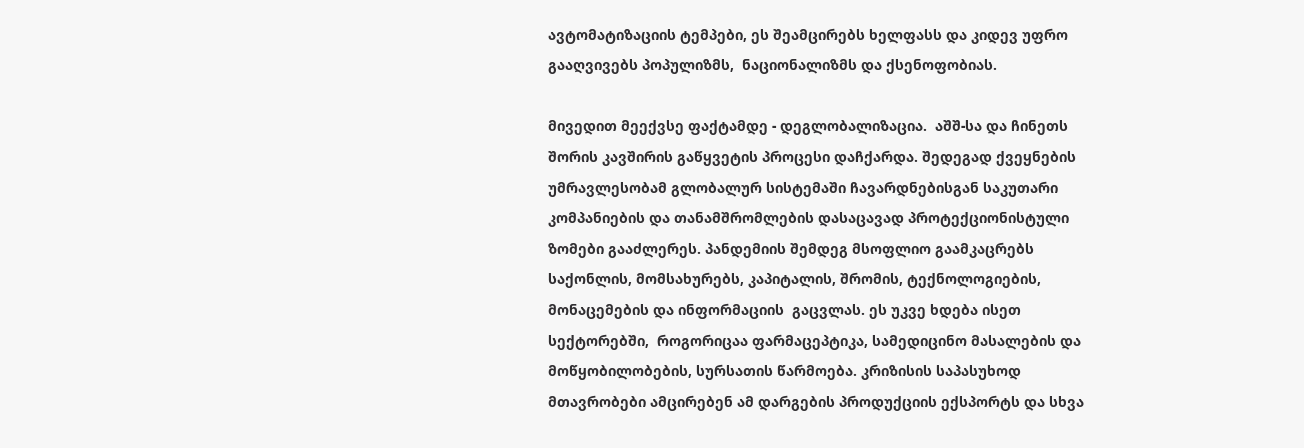ავტომატიზაციის ტემპები, ეს შეამცირებს ხელფასს და კიდევ უფრო გააღვივებს პოპულიზმს,  ნაციონალიზმს და ქსენოფობიას.

მივედით მეექვსე ფაქტამდე - დეგლობალიზაცია.  აშშ-სა და ჩინეთს შორის კავშირის გაწყვეტის პროცესი დაჩქარდა. შედეგად ქვეყნების უმრავლესობამ გლობალურ სისტემაში ჩავარდნებისგან საკუთარი კომპანიების და თანამშრომლების დასაცავად პროტექციონისტული ზომები გააძლერეს. პანდემიის შემდეგ მსოფლიო გაამკაცრებს საქონლის, მომსახურებს, კაპიტალის, შრომის, ტექნოლოგიების, მონაცემების და ინფორმაციის  გაცვლას. ეს უკვე ხდება ისეთ სექტორებში,  როგორიცაა ფარმაცეპტიკა, სამედიცინო მასალების და მოწყობილობების, სურსათის წარმოება. კრიზისის საპასუხოდ მთავრობები ამცირებენ ამ დარგების პროდუქციის ექსპორტს და სხვა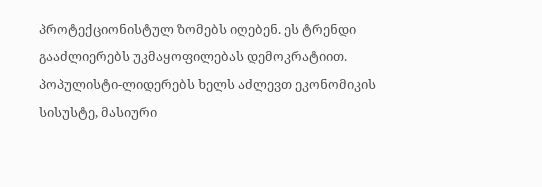პროტექციონისტულ ზომებს იღებენ. ეს ტრენდი გააძლიერებს უკმაყოფილებას დემოკრატიით. პოპულისტი-ლიდერებს ხელს აძლევთ ეკონომიკის სისუსტე, მასიური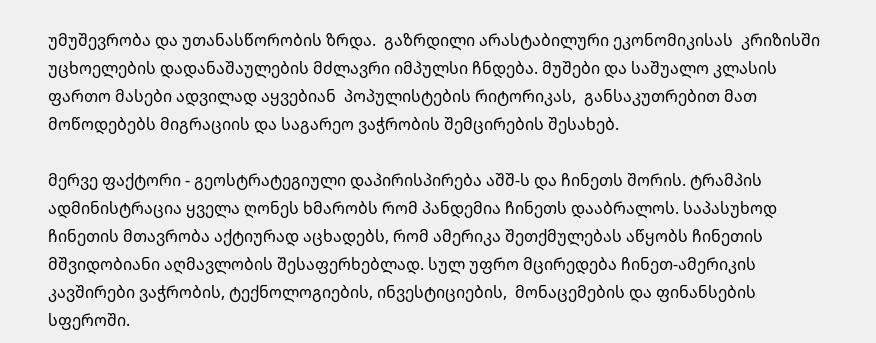უმუშევრობა და უთანასწორობის ზრდა.  გაზრდილი არასტაბილური ეკონომიკისას  კრიზისში უცხოელების დადანაშაულების მძლავრი იმპულსი ჩნდება. მუშები და საშუალო კლასის ფართო მასები ადვილად აყვებიან  პოპულისტების რიტორიკას,  განსაკუთრებით მათ მოწოდებებს მიგრაციის და საგარეო ვაჭრობის შემცირების შესახებ.

მერვე ფაქტორი - გეოსტრატეგიული დაპირისპირება აშშ-ს და ჩინეთს შორის. ტრამპის ადმინისტრაცია ყველა ღონეს ხმარობს რომ პანდემია ჩინეთს დააბრალოს. საპასუხოდ ჩინეთის მთავრობა აქტიურად აცხადებს, რომ ამერიკა შეთქმულებას აწყობს ჩინეთის მშვიდობიანი აღმავლობის შესაფერხებლად. სულ უფრო მცირედება ჩინეთ-ამერიკის კავშირები ვაჭრობის, ტექნოლოგიების, ინვესტიციების,  მონაცემების და ფინანსების სფეროში.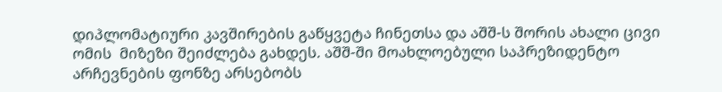დიპლომატიური კავშირების გაწყვეტა ჩინეთსა და აშშ-ს შორის ახალი ცივი ომის  მიზეზი შეიძლება გახდეს. აშშ-ში მოახლოებული საპრეზიდენტო არჩევნების ფონზე არსებობს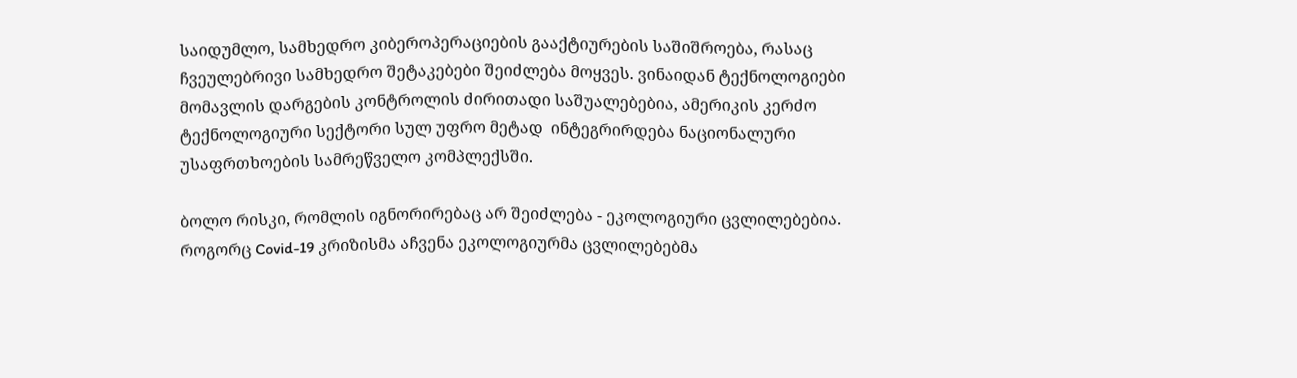საიდუმლო, სამხედრო კიბეროპერაციების გააქტიურების საშიშროება, რასაც ჩვეულებრივი სამხედრო შეტაკებები შეიძლება მოყვეს. ვინაიდან ტექნოლოგიები მომავლის დარგების კონტროლის ძირითადი საშუალებებია, ამერიკის კერძო ტექნოლოგიური სექტორი სულ უფრო მეტად  ინტეგრირდება ნაციონალური უსაფრთხოების სამრეწველო კომპლექსში.

ბოლო რისკი, რომლის იგნორირებაც არ შეიძლება - ეკოლოგიური ცვლილებებია. როგორც Covid-19 კრიზისმა აჩვენა ეკოლოგიურმა ცვლილებებმა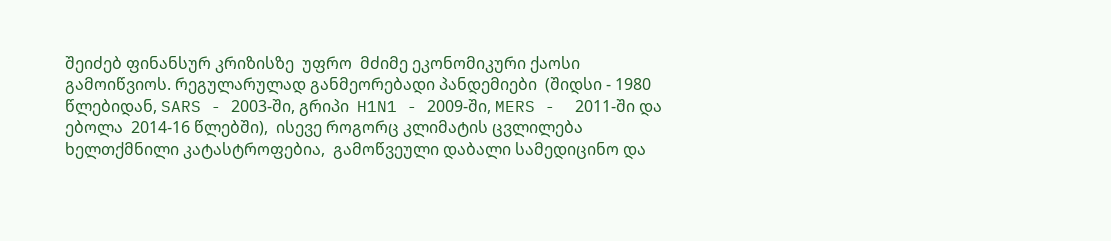შეიძებ ფინანსურ კრიზისზე  უფრო  მძიმე ეკონომიკური ქაოსი გამოიწვიოს. რეგულარულად განმეორებადი პანდემიები  (შიდსი - 1980 წლებიდან, SARS - 2003-ში, გრიპი  H1N1 - 2009-ში, MERS -  2011-ში და ებოლა  2014-16 წლებში),  ისევე როგორც კლიმატის ცვლილება ხელთქმნილი კატასტროფებია,  გამოწვეული დაბალი სამედიცინო და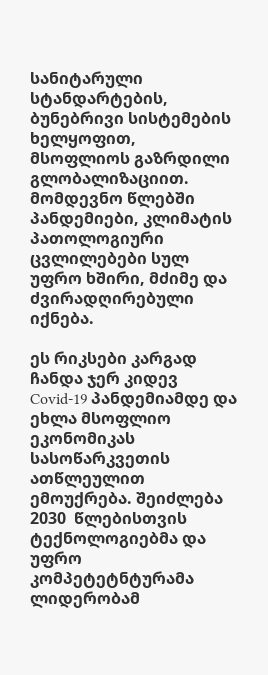სანიტარული სტანდარტების, ბუნებრივი სისტემების ხელყოფით, მსოფლიოს გაზრდილი გლობალიზაციით. მომდევნო წლებში პანდემიები, კლიმატის პათოლოგიური ცვლილებები სულ უფრო ხშირი, მძიმე და ძვირადღირებული იქნება.

ეს რიკსები კარგად ჩანდა ჯერ კიდევ Covid-19 პანდემიამდე და ეხლა მსოფლიო ეკონომიკას სასოწარკვეთის ათწლეულით ემოუქრება. შეიძლება 2030  წლებისთვის ტექნოლოგიებმა და უფრო კომპეტეტნტურამა ლიდერობამ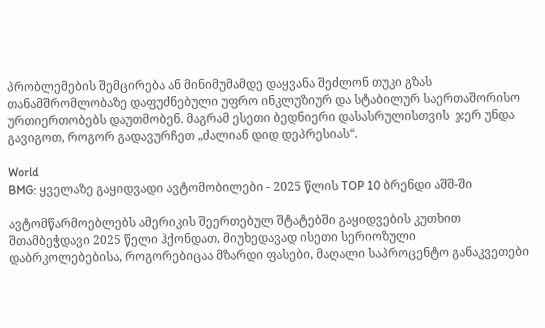პრობლემების შემცირება ან მინიმუმამდე დაყვანა შეძლონ თუკი გზას   თანამშრომლობაზე დაფუძნებული უფრო ინკლუზიურ და სტაბილურ საერთაშორისო ურთიერთობებს დაუთმობენ. მაგრამ ესეთი ბედნიერი დასასრულისთვის  ჯერ უნდა გავიგოთ, როგორ გადავურჩეთ „ძალიან დიდ დეპრესიას“.

World
BMG: ყველაზე გაყიდვადი ავტომობილები - 2025 წლის TOP 10 ბრენდი აშშ-ში

ავტომწარმოებლებს ამერიკის შეერთებულ შტატებში გაყიდვების კუთხით შთამბეჭდავი 2025 წელი ჰქონდათ, მიუხედავად ისეთი სერიოზული დაბრკოლებებისა, როგორებიცაა მზარდი ფასები, მაღალი საპროცენტო განაკვეთები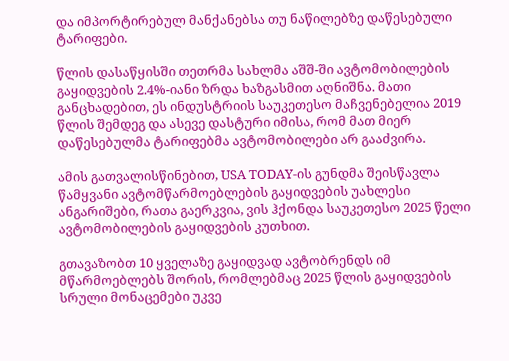და იმპორტირებულ მანქანებსა თუ ნაწილებზე დაწესებული ტარიფები.

წლის დასაწყისში თეთრმა სახლმა აშშ-ში ავტომობილების გაყიდვების 2.4%-იანი ზრდა ხაზგასმით აღნიშნა. მათი განცხადებით, ეს ინდუსტრიის საუკეთესო მაჩვენებელია 2019 წლის შემდეგ და ასევე დასტური იმისა, რომ მათ მიერ დაწესებულმა ტარიფებმა ავტომობილები არ გააძვირა.

ამის გათვალისწინებით, USA TODAY-ის გუნდმა შეისწავლა წამყვანი ავტომწარმოებლების გაყიდვების უახლესი ანგარიშები, რათა გაერკვია, ვის ჰქონდა საუკეთესო 2025 წელი ავტომობილების გაყიდვების კუთხით.

გთავაზობთ 10 ყველაზე გაყიდვად ავტობრენდს იმ მწარმოებლებს შორის, რომლებმაც 2025 წლის გაყიდვების სრული მონაცემები უკვე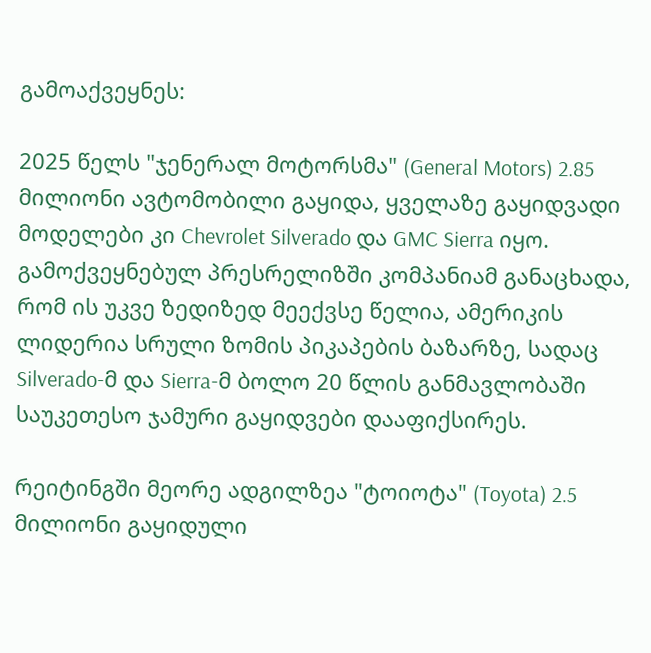გამოაქვეყნეს:

2025 წელს "ჯენერალ მოტორსმა" (General Motors) 2.85 მილიონი ავტომობილი გაყიდა, ყველაზე გაყიდვადი მოდელები კი Chevrolet Silverado და GMC Sierra იყო. გამოქვეყნებულ პრესრელიზში კომპანიამ განაცხადა, რომ ის უკვე ზედიზედ მეექვსე წელია, ამერიკის ლიდერია სრული ზომის პიკაპების ბაზარზე, სადაც Silverado-მ და Sierra-მ ბოლო 20 წლის განმავლობაში საუკეთესო ჯამური გაყიდვები დააფიქსირეს.

რეიტინგში მეორე ადგილზეა "ტოიოტა" (Toyota) 2.5 მილიონი გაყიდული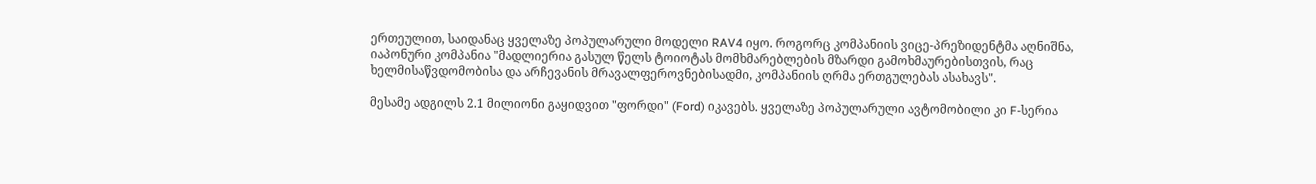ერთეულით, საიდანაც ყველაზე პოპულარული მოდელი RAV4 იყო. როგორც კომპანიის ვიცე-პრეზიდენტმა აღნიშნა, იაპონური კომპანია "მადლიერია გასულ წელს ტოიოტას მომხმარებლების მზარდი გამოხმაურებისთვის, რაც ხელმისაწვდომობისა და არჩევანის მრავალფეროვნებისადმი, კომპანიის ღრმა ერთგულებას ასახავს".

მესამე ადგილს 2.1 მილიონი გაყიდვით "ფორდი" (Ford) იკავებს. ყველაზე პოპულარული ავტომობილი კი F-სერია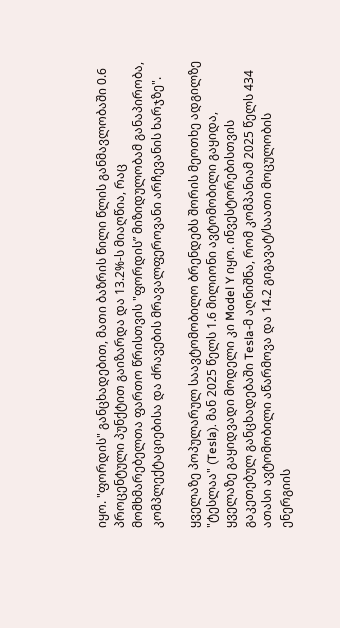იყო. "ფორდის" განცხადებით, მათი ბაზრის წილი წლის განმავლობაში 0.6 პროცენტული პუნქტით გაიზარდა და 13.2%-ს მიაღწია, რაც მომხმარებელთა ფართო წრისთვის "ფორდის” მიზიდულობამ განაპირობა, კომპლექტაციებისა და ძრავების მრავალფეროვანი არჩევანის ხარჯზე".

ყველაზე პოპულარულ საავტომობილო ბრენდებს შორის მეოთხე ადგილზე "ტესლაა" (Tesla). მან 2025 წელს 1.6 მილიონი ავტომობილი გაყიდა, ყველაზე გაყიდვადი მოდელი კი Model Y იყო. ინვესტორებისთვის გაკეთებულ განცხადებაში Tesla-მ აღნიშნა, რომ კომპანიამ 2025 წელს 434 ათასი ავტომობილი აწარმოვა და 14.2 გიგავატ/საათი მოცულობის ენერგიის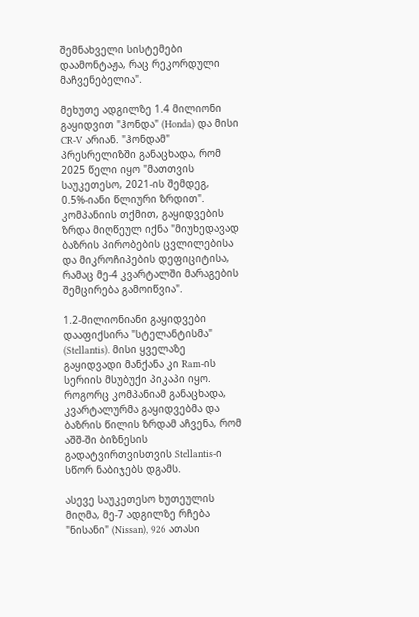შემნახველი სისტემები დაამონტაჟა, რაც რეკორდული მაჩვენებელია".

მეხუთე ადგილზე 1.4 მილიონი გაყიდვით "ჰონდა" (Honda) და მისი CR-V არიან. "ჰონდამ" პრესრელიზში განაცხადა, რომ 2025 წელი იყო "მათთვის საუკეთესო, 2021-ის შემდეგ, 0.5%-იანი წლიური ზრდით". კომპანიის თქმით, გაყიდვების ზრდა მიღწეულ იქნა "მიუხედავად ბაზრის პირობების ცვლილებისა და მიკროჩიპების დეფიციტისა, რამაც მე-4 კვარტალში მარაგების შემცირება გამოიწვია".

1.2-მილიონიანი გაყიდვები დააფიქსირა "სტელანტისმა" (Stellantis). მისი ყველაზე გაყიდვადი მანქანა კი Ram-ის სერიის მსუბუქი პიკაპი იყო. როგორც კომპანიამ განაცხადა, კვარტალურმა გაყიდვებმა და ბაზრის წილის ზრდამ აჩვენა, რომ აშშ-ში ბიზნესის გადატვირთვისთვის Stellantis-ი სწორ ნაბიჯებს დგამს.

ასევე საუკეთესო ხუთეულის მიღმა, მე-7 ადგილზე რჩება "ნისანი" (Nissan), 926 ათასი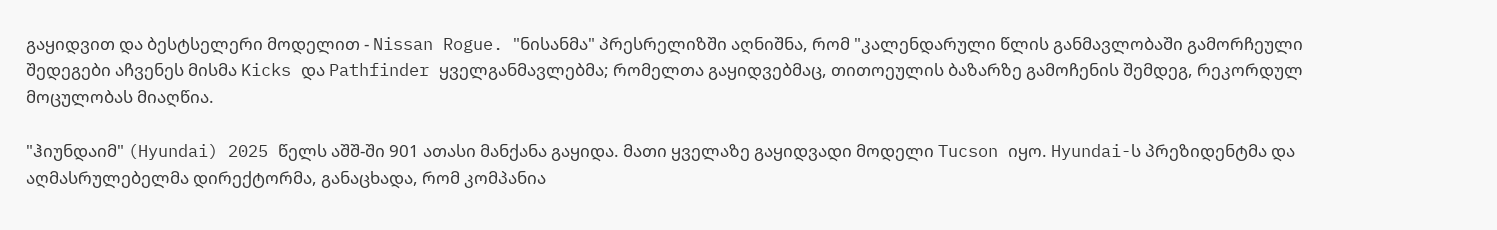გაყიდვით და ბესტსელერი მოდელით - Nissan Rogue. "ნისანმა" პრესრელიზში აღნიშნა, რომ "კალენდარული წლის განმავლობაში გამორჩეული შედეგები აჩვენეს მისმა Kicks და Pathfinder ყველგანმავლებმა; რომელთა გაყიდვებმაც, თითოეულის ბაზარზე გამოჩენის შემდეგ, რეკორდულ მოცულობას მიაღწია.

"ჰიუნდაიმ" (Hyundai) 2025 წელს აშშ-ში 901 ათასი მანქანა გაყიდა. მათი ყველაზე გაყიდვადი მოდელი Tucson იყო. Hyundai-ს პრეზიდენტმა და აღმასრულებელმა დირექტორმა, განაცხადა, რომ კომპანია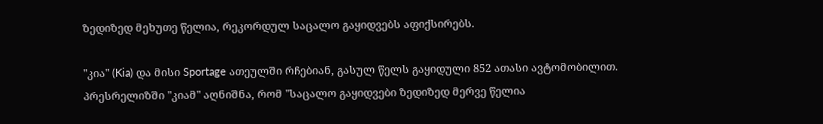ზედიზედ მეხუთე წელია, რეკორდულ საცალო გაყიდვებს აფიქსირებს.

"კია" (Kia) და მისი Sportage ათეულში რჩებიან, გასულ წელს გაყიდული 852 ათასი ავტომობილით. პრესრელიზში "კიამ" აღნიშნა, რომ "საცალო გაყიდვები ზედიზედ მერვე წელია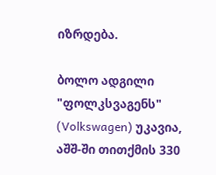იზრდება.

ბოლო ადგილი "ფოლკსვაგენს" (Volkswagen) უკავია, აშშ-ში თითქმის 330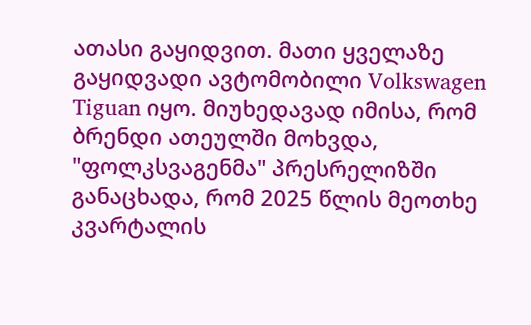ათასი გაყიდვით. მათი ყველაზე გაყიდვადი ავტომობილი Volkswagen Tiguan იყო. მიუხედავად იმისა, რომ ბრენდი ათეულში მოხვდა, "ფოლკსვაგენმა" პრესრელიზში განაცხადა, რომ 2025 წლის მეოთხე კვარტალის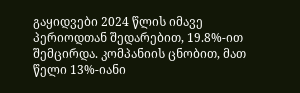გაყიდვები 2024 წლის იმავე პერიოდთან შედარებით, 19.8%-ით შემცირდა. კომპანიის ცნობით, მათ წელი 13%-იანი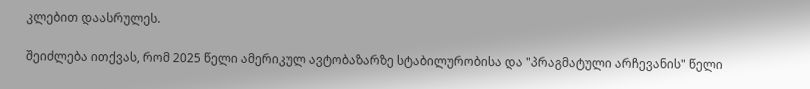კლებით დაასრულეს.

შეიძლება ითქვას, რომ 2025 წელი ამერიკულ ავტობაზარზე სტაბილურობისა და "პრაგმატული არჩევანის" წელი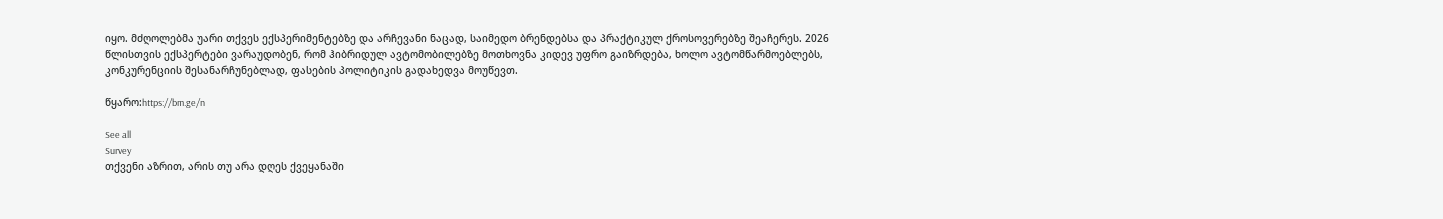იყო. მძღოლებმა უარი თქვეს ექსპერიმენტებზე და არჩევანი ნაცად, საიმედო ბრენდებსა და პრაქტიკულ ქროსოვერებზე შეაჩერეს. 2026 წლისთვის ექსპერტები ვარაუდობენ, რომ ჰიბრიდულ ავტომობილებზე მოთხოვნა კიდევ უფრო გაიზრდება, ხოლო ავტომწარმოებლებს, კონკურენციის შესანარჩუნებლად, ფასების პოლიტიკის გადახედვა მოუწევთ.

წყარო:https://bm.ge/n

See all
Survey
თქვენი აზრით, არის თუ არა დღეს ქვეყანაში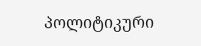პოლიტიკური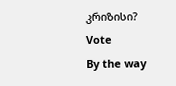კრიზისი?
Vote
By the way